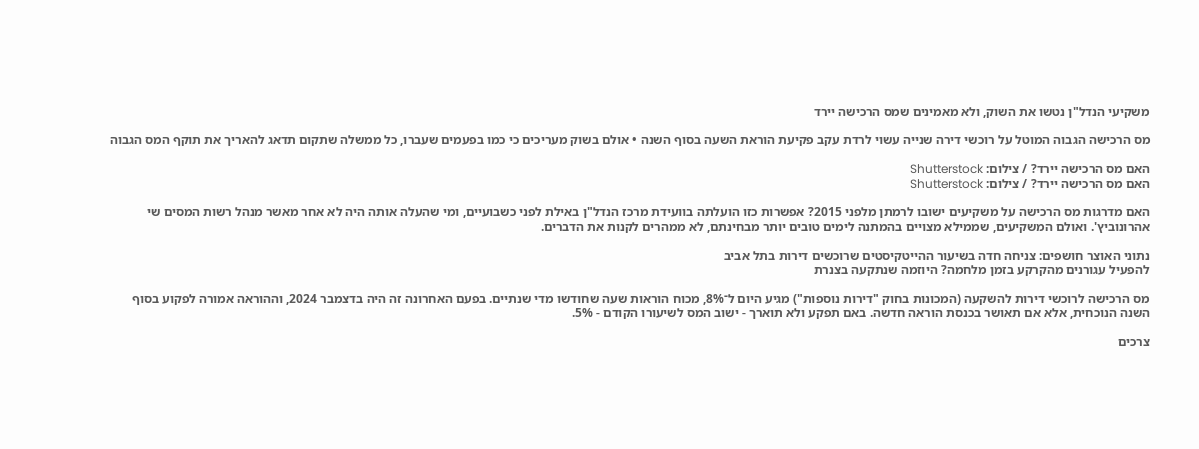משקיעי הנדל"ן נטשו את השוק, ולא מאמינים שמס הרכישה יירד

מס הרכישה הגבוה המוטל על רוכשי דירה שנייה עשוי לרדת עקב פקיעת הוראת השעה בסוף השנה • אולם בשוק מעריכים כי כמו בפעמים שעברו, כל ממשלה שתקום תדאג להאריך את תוקף המס הגבוה

האם מס הרכישה יירד? / צילום: Shutterstock
האם מס הרכישה יירד? / צילום: Shutterstock

האם מדרגות מס הרכישה על משקיעים ישובו לרמתן מלפני 2015? אפשרות כזו הועלתה בוועידת מרכז הנדל"ן באילת לפני כשבועיים, ומי שהעלה אותה היה לא אחר מאשר מנהל רשות המסים שי אהרונוביץ'. ואולם המשקיעים, שממילא מצויים בהמתנה לימים טובים יותר מבחינתם, לא ממהרים לקנות את הדברים.

נתוני האוצר חושפים: צניחה חדה בשיעור ההייטקיסטים שרוכשים דירות בתל אביב
להפעיל עגורנים מהקרקע בזמן מלחמה? היוזמה שנתקעה בצנרת

מס הרכישה לרוכשי דירות להשקעה (המכונות בחוק "דירות נוספות") מגיע היום ל־8%, מכוח הוראות שעה שחודשו מדי שנתיים. בפעם האחרונה זה היה בדצמבר 2024, וההוראה אמורה לפקוע בסוף השנה הנוכחית, אלא אם תאושר בכנסת הוראה חדשה. באם תפקע ולא תוארך - ישוב המס לשיעורו הקודם - 5%.

צרכים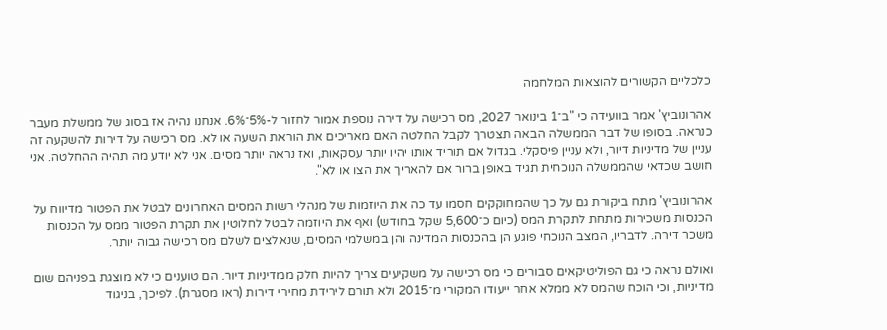כלכליים הקשורים להוצאות המלחמה

אהרונוביץ' אמר בוועידה כי "ב־1 בינואר 2027, מס רכישה על דירה נוספת אמור לחזור ל-5%־6%. אנחנו נהיה אז בסוג של ממשלת מעבר כנראה. בסופו של דבר הממשלה הבאה תצטרך לקבל החלטה האם מאריכים את הוראת השעה או לא. מס רכישה על דירות להשקעה זה עניין של מדיניות דיור, ולא עניין פיסקלי. בגדול אם תוריד אותו יהיו יותר עסקאות, ואז נראה יותר מסים. אני לא יודע מה תהיה ההחלטה. אני חושב שכדאי שהממשלה הנוכחית תגיד באופן ברור אם להאריך את הצו או לא".

אהרונוביץ' מתח ביקורת גם על כך שהמחוקקים חסמו עד כה את היוזמות של מנהלי רשות המסים האחרונים לבטל את הפטור מדיווח על הכנסות משכירות מתחת לתקרת המס (כיום כ־5,600 שקל בחודש) ואף את היוזמה לבטל לחלוטין את תקרת הפטור ממס על הכנסות משכר דירה. לדבריו, המצב הנוכחי פוגע הן בהכנסות המדינה והן במשלמי המסים, שנאלצים לשלם מס רכישה גבוה יותר.

ואולם נראה כי גם הפוליטיקאים סבורים כי מס רכישה על משקיעים צריך להיות חלק ממדיניות דיור. הם טוענים כי לא מוצגת בפניהם שום מדיניות, וכי הוכח שהמס לא ממלא אחר ייעודו המקורי מ־2015 ולא תורם לירידת מחירי דירות (ראו מסגרת). לפיכך, בניגוד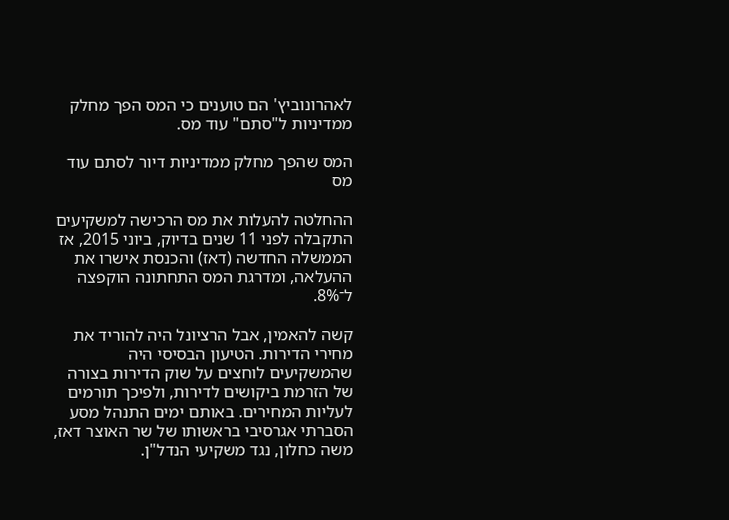לאהרונוביץ' הם טוענים כי המס הפך מחלק ממדיניות ל"סתם" עוד מס.

המס שהפך מחלק ממדיניות דיור לסתם עוד מס

ההחלטה להעלות את מס הרכישה למשקיעים התקבלה לפני 11 שנים בדיוק, ביוני 2015, אז הממשלה החדשה (דאז) והכנסת אישרו את ההעלאה, ומדרגת המס התחתונה הוקפצה ל־8%.

קשה להאמין, אבל הרציונל היה להוריד את מחירי הדירות. הטיעון הבסיסי היה שהמשקיעים לוחצים על שוק הדירות בצורה של הזרמת ביקושים לדירות, ולפיכך תורמים לעליות המחירים. באותם ימים התנהל מסע הסברתי אגרסיבי בראשותו של שר האוצר דאז, משה כחלון, נגד משקיעי הנדל"ן.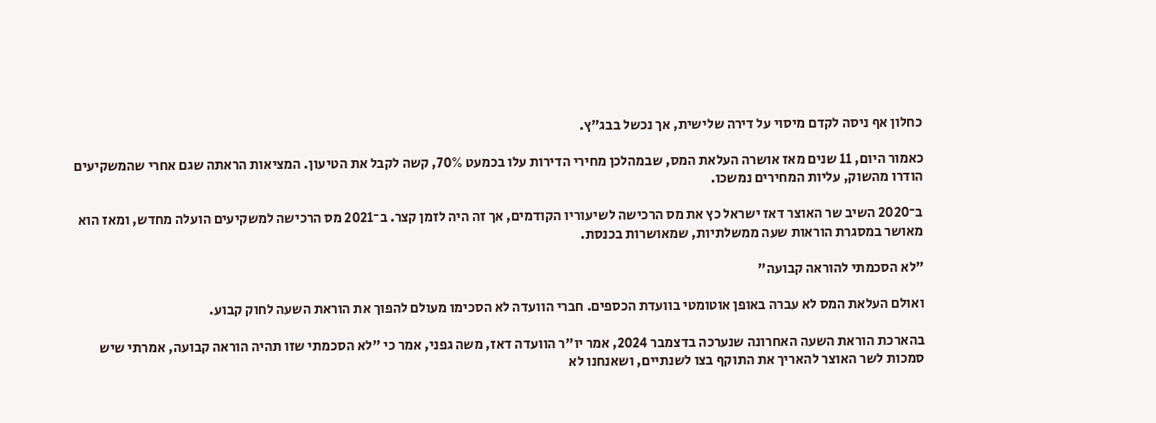כחלון אף ניסה לקדם מיסוי על דירה שלישית, אך נכשל בבג"ץ.

כאמור היום, 11 שנים מאז אושרה העלאת המס, שבמהלכן מחירי הדירות עלו בכמעט 70%, קשה לקבל את הטיעון. המציאות הראתה שגם אחרי שהמשקיעים הודרו מהשוק, עליות המחירים נמשכו.

ב־2020 השיב שר האוצר דאז ישראל כץ את מס הרכישה לשיעוריו הקודמים, אך זה היה לזמן קצר. ב־2021 מס הרכישה למשקיעים הועלה מחדש, ומאז הוא מאושר במסגרת הוראות שעה ממשלתיות, שמאושרות בכנסת.

"לא הסכמתי להוראה קבועה"

ואולם העלאת המס לא עברה באופן אוטומטי בוועדת הכספים. חברי הוועדה לא הסכימו מעולם להפוך את הוראת השעה לחוק קבוע.

בהארכת הוראת השעה האחרונה שנערכה בדצמבר 2024, אמר יו"ר הוועדה דאז, משה גפני, אמר כי "לא הסכמתי שזו תהיה הוראה קבועה, אמרתי שיש סמכות לשר האוצר להאריך את התוקף בצו לשנתיים, ושאנחנו לא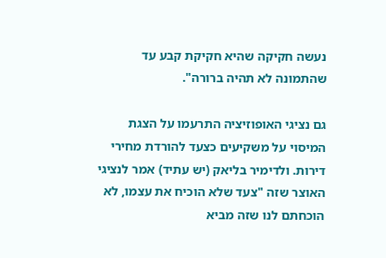נעשה חקיקה שהיא חקיקת קבע עד שהתמונה לא תהיה ברורה".

גם נציגי האופוזיציה התרעמו על הצגת המיסוי על משקיעים כצעד להורדת מחירי דירות. ולדימיר בליאק (יש עתיד) אמר לנציגי האוצר שזה "צעד שלא הוכיח את עצמו, לא הוכחתם לנו שזה מביא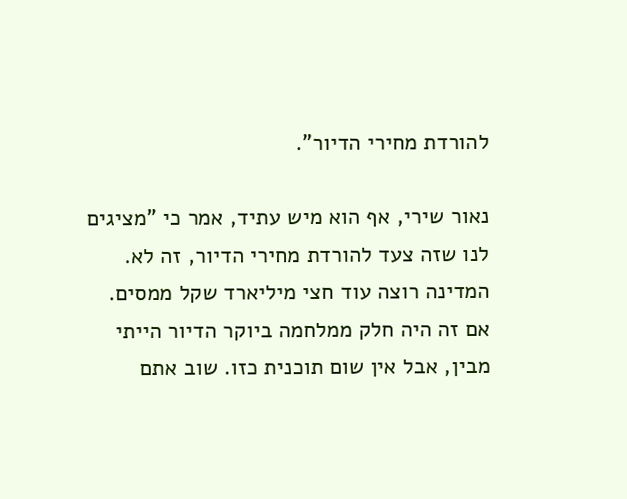להורדת מחירי הדיור".

נאור שירי, אף הוא מיש עתיד, אמר כי "מציגים לנו שזה צעד להורדת מחירי הדיור, זה לא. המדינה רוצה עוד חצי מיליארד שקל ממסים. אם זה היה חלק ממלחמה ביוקר הדיור הייתי מבין, אבל אין שום תוכנית כזו. שוב אתם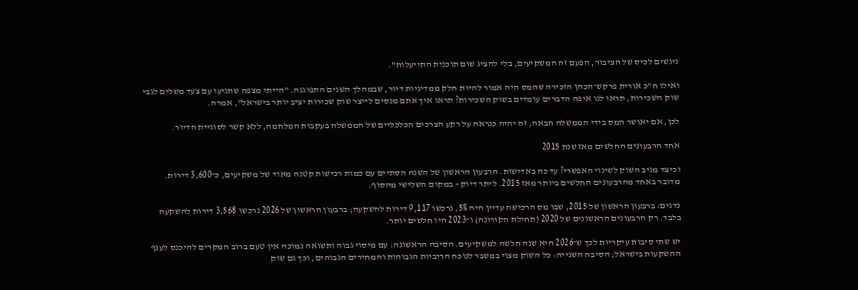ניגשים לכיס של הציבור, הפעם זה המשקיעים, בלי להציג שום תוכנית התייעלות".

ואילו ח"כ אורית פרקש־הכהן הזכירה שהמס היה אמור להיות חלק ממדיניות דיור, שבמהלך השנים התפוגגה. "הייתי מצפה שתגיעו עם צעד משלים לגבי שוק השכירות, תראו לנו איפה הדברים עומדים בשוק השכירות? תראו איך אתם מנסים לייצר שוק שכירות יציב יותר בישראל", אמרה.

לכן, אם יאושר המס בידי הממשלה הבאה, זה יהיה כנראה על רקע הצרכים הכלכליים של הממשלה בעקבות המלחמה, ללא קשר לסוגיית הדיור.

אחד הרבעונים החלשים מאז שנת 2015

וכיצד מגיב השוק לשינוי האפשרי? עד כה באדישות. הרבעון הראשון של השנה הסתיים עם כמות רכישות קטנה מאוד של משקיעים, כ־3,600 דירות. מדובר באחד מהרבעונים החלשים ביותר מאז 2015. ליתר דיוק - במקום השלישי מהסוף.

נדגים: ברבעון הראשון של 2015, שבו מס הרכישה עדיין היה 5%, נרכשו 9,117 דירות להשקעה; ברבעון הראשון של 2026 נרכשו 3,568 דירות להשקעה בלבד. רק הרבעונים הראשונים של 2020 (תחילת הקורונה) ו־2023 היו חלשים יותר.

יש שתי סיבות עיקריות לכך ש־2026 היא שנה חלשה למשקיעים. הסיבה הראשונה: עם מיסוי גבוה ותשואה נמוכה אין טעם ברוב המקרים להיכנס לענף ההשקעות בישראל; הסיבה השנייה: כל השוק מצוי במשבר לנוכח הריביות הגבוהות והמחירים הגבוהים, וכך גם שוק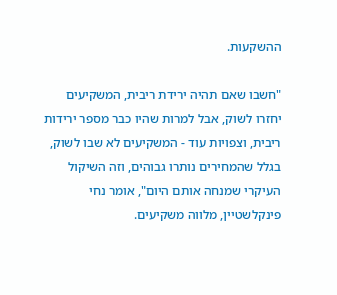ההשקעות.

"חשבו שאם תהיה ירידת ריבית, המשקיעים יחזרו לשוק, אבל למרות שהיו כבר מספר ירידות ריבית, וצפויות עוד - המשקיעים לא שבו לשוק, בגלל שהמחירים נותרו גבוהים, וזה השיקול העיקרי שמנחה אותם היום", אומר נחי פינקלשטיין, מלווה משקיעים.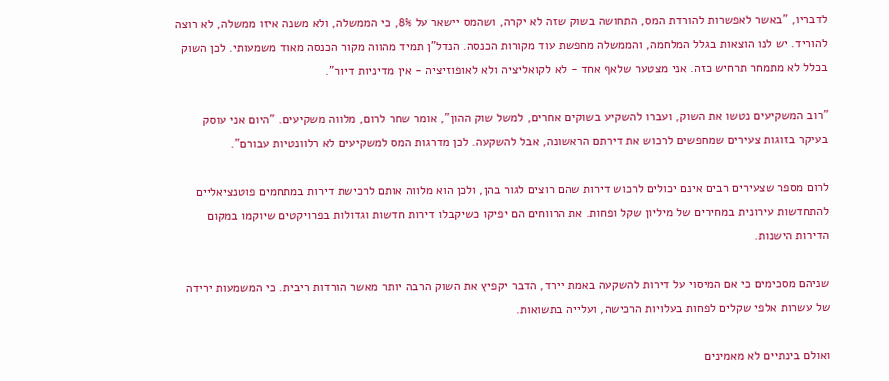לדבריו, "באשר לאפשרות להורדת המס, התחושה בשוק שזה לא יקרה, ושהמס יישאר על 8%, כי הממשלה, ולא משנה איזו ממשלה, לא רוצה להוריד. יש לנו הוצאות בגלל המלחמה, והממשלה מחפשת עוד מקורות הכנסה. הנדל"ן תמיד מהווה מקור הכנסה מאוד משמעותי. לכן השוק בכלל לא מתמחר תרחיש כזה. אני מצטער שלאף אחד - לא לקואליציה ולא לאופוזיציה - אין מדיניות דיור".

"רוב המשקיעים נטשו את השוק, ועברו להשקיע בשוקים אחרים, למשל שוק ההון", אומר שחר לרום, מלווה משקיעים. "היום אני עוסק בעיקר בזוגות צעירים שמחפשים לרכוש את דירתם הראשונה, אבל להשקעה. לכן מדרגות המס למשקיעים לא רלוונטיות עבורם".

לרום מספר שצעירים רבים אינם יכולים לרכוש דירות שהם רוצים לגור בהן, ולכן הוא מלווה אותם לרכישת דירות במתחמים פוטנציאליים להתחדשות עירונית במחירים של מיליון שקל ופחות. את הרווחים הם יפיקו כשיקבלו דירות חדשות וגדולות בפרויקטים שיוקמו במקום הדירות הישנות.

שניהם מסכימים כי אם המיסוי על דירות להשקעה באמת יירד, הדבר יקפיץ את השוק הרבה יותר מאשר הורדות ריבית. כי המשמעות ירידה של עשרות אלפי שקלים לפחות בעלויות הרכישה, ועלייה בתשואות.

ואולם בינתיים לא מאמינים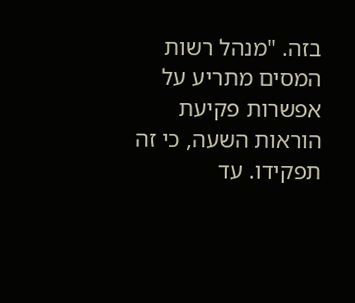בזה. "מנהל רשות המסים מתריע על אפשרות פקיעת הוראות השעה, כי זה תפקידו. עד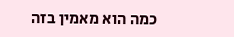כמה הוא מאמין בזה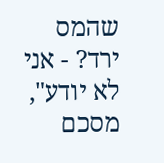שהמס ירד? - אני לא יודע", מסכם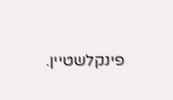פינקלשטיין.